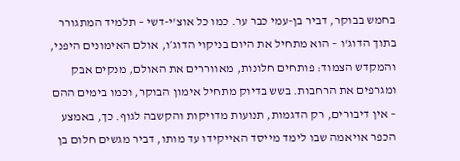בחמש בבוקר, דביר בן-עמי כבר ער. כמו כל אוצ'י-דשי – תלמיד המתגורר בתוך הדוג'ו – הוא מתחיל את היום בניקוי הדוג׳ו, אולם האימונים היפני, והמקדש הצמוד: פותחים חלונות, מאווררים את האולם, מנקים אבק ומגרפים את הרחבות. בשש בדיוק מתחיל אימון הבוקר, וכמו בימים ההם – אין דיבורים, רק הדגמות, תנועות מדויקות והקשבה לגוף. כך, באמצע הכפר אויאמה שבו לימד מייסד האייקידו עד מותו, דביר מגשים חלום בן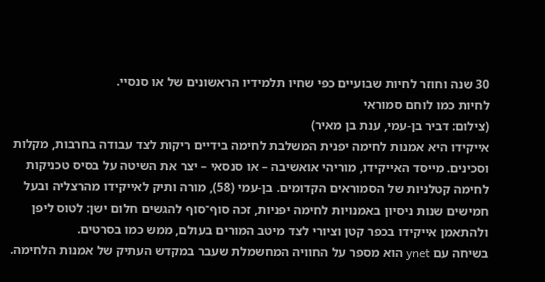30 שנה וחוזר לחיות שבועיים כפי שחיו תלמידיו הראשונים של או סנסיי.
לחיות כמו לוחם סמוראי
(צילום: דביר בן-עמי, ענת בן מאיר)
אייקידו היא אמנות לחימה יפנית המשלבת לחימה בידיים ריקות לצד עבודה בחרבות, מקלות וסכינים. מייסד האייקידו, מוריהי אואשיבה – או סנסאי – יצר את השיטה על בסיס טכניקות לחימה קטלניות של הסמוראים הקדומים. בן-עמי (58), מורה ותיק לאייקידו מהרצליה ובעל חמישים שנות ניסיון באמנויות לחימה יפניות, זכה סוף־סוף להגשים חלום ישן: לטוס ליפן ולהתאמן אייקידו בכפר קטן וציורי לצד מיטב המורים בעולם, ממש כמו בסרטים.
בשיחה עם ynet הוא מספר על החוויה המחשמלת שעבר במקדש העתיק של אמנות הלחימה.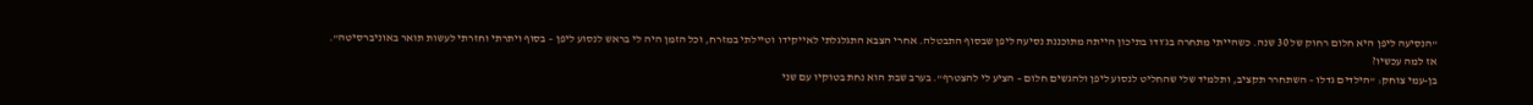"הנסיעה ליפן היא חלום רחוק של 30 שנה. כשהייתי מתחרה בג׳ודו בתיכון הייתה מתוכננת נסיעה ליפן שבסוף התבטלה. אחרי הצבא התגלגלתי לאייקידו וטיילתי במזרח, וכל הזמן היה לי בראש לנסוע ליפן – בסוף ויתרתי וחזרתי לעשות תואר באוניברסיטה".
אז למה עכשיו?
בן-עמי צוחק: "הילדים גדלו – השתחרר תקציב, ותלמיד שלי שהחליט לנסוע ליפן ולהגשים חלום – הציע לי להצטרף". בערב שבת הוא נחת בטוקיו עם שני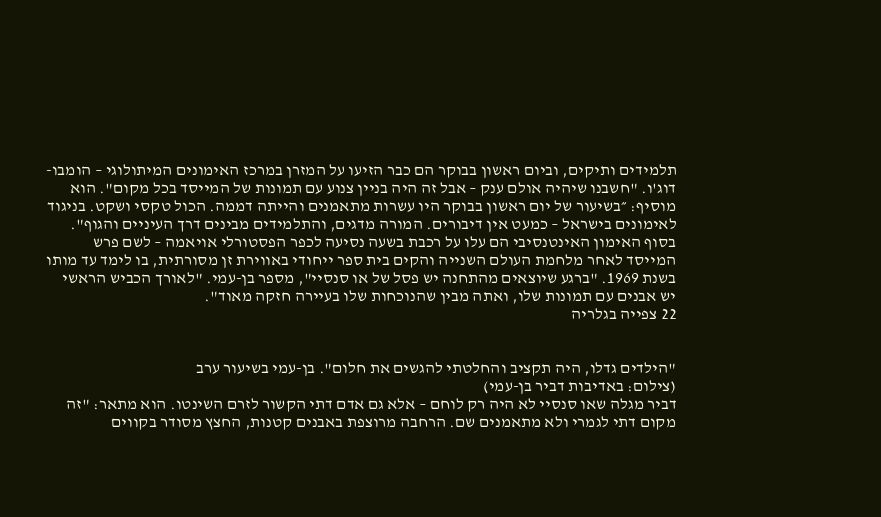תלמידים ותיקים, וביום ראשון בבוקר הם כבר הזיעו על המזרן במרכז האימונים המיתולוגי – הומבו-דוג'ו. "חשבנו שיהיה אולם ענק – אבל זה היה בניין צנוע עם תמונות של המייסד בכל מקום". הוא מוסיף: ״בשיעור של יום ראשון בבוקר היו עשרות מתאמנים והייתה דממה. הכול טקסי ושקט. בניגוד לאימונים בישראל – כמעט אין דיבורים. המורה מדגים, והתלמידים מבינים דרך העיניים והגוף".
בסוף האימון האינטנסיבי הם עלו על רכבת בשעה נסיעה לכפר הפסטורלי אויאמה – לשם פרש המייסד לאחר מלחמת העולם השנייה והקים בית ספר ייחודי באווירת זן מסורתית, בו לימד עד מותו בשנת 1969. "ברגע שיוצאים מהתחנה יש פסל של או סנסיי", מספר בן-עמי. "לאורך הכביש הראשי יש אבנים עם תמונות שלו, ואתה מבין שהנוכחות שלו בעיירה חזקה מאוד".
22 צפייה בגלריה


"הילדים גדלו, היה תקציב והחלטתי להגשים את חלום". בן-עמי בשיעור ערב
(צילום: באדיבות דביר בן-עמי)
דביר מגלה שאו סנסיי לא היה רק לוחם – אלא גם אדם דתי הקשור לזרם השינטו. הוא מתאר: "זה מקום דתי לגמרי ולא מתאמנים שם. הרחבה מרוצפת באבנים קטנות, החצץ מסודר בקווים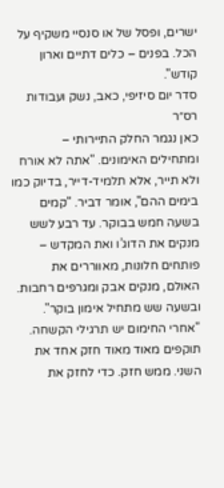ישרים, ופסל של או סנסיי משקיף על הכל. בפנים – כלים דתיים וארון קודש".
סדר יום סיזיפי, כאב, נשק ועבודות רס״ר
כאן נגמר החלק התיירותי – ומתחילים האימונים. "אתה לא אורח ולא תייר, אלא תלמיד-דייר, בדיוק כמו בימים ההם", אומר דביר. "קמים בשעה חמש בבוקר. עד רבע לשש מנקים את הדוג’ו ואת המקדש – פותחים חלונות, מאווררים את האולם, מנקים אבק ומגרפים רחבות. ובשעה שש מתחיל אימון בוקר".
"אחרי החימום יש תרגילי הקשחה. תוקפים מאוד מאוד חזק אחד את השני. ממש חזק. כדי לחזק את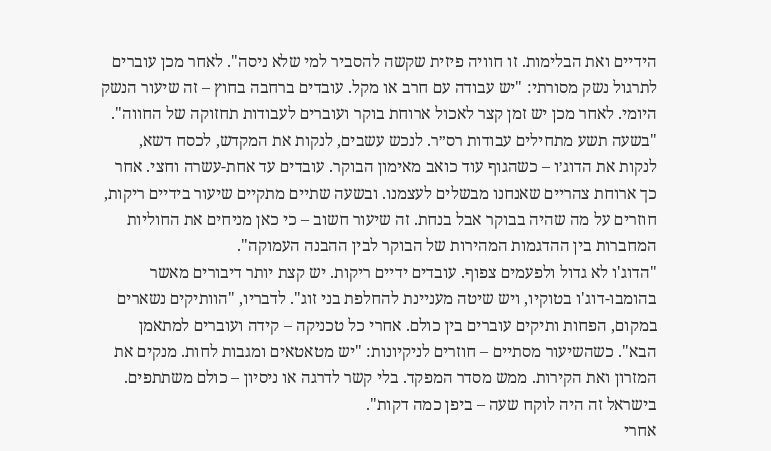הידיים ואת הבלימות. זו חוויה פיזית שקשה להסביר למי שלא ניסה". לאחר מכן עוברים לתרגול נשק מסורתי: "יש עבודה עם חרב או מקל. עובדים ברחבה בחוץ – זה שיעור הנשק היומי. לאחר מכן יש זמן קצר לאכול ארוחת בוקר ועוברים לעבודות תחזוקה של החווה".
"בשעה תשע מתחילים עבודות רס״ר. לנכש עשבים, לנקות את המקדש, לכסח דשא, לנקות את הדוג׳ו – כשהגוף עוד כואב מאימון הבוקר. עובדים עד אחת-עשרה וחצי. אחר כך ארוחת צהריים שאנחנו מבשלים לעצמנו. ובשעה שתיים מתקיים שיעור בידיים ריקות, חוזרים על מה שהיה בבוקר אבל בנחת. זה שיעור חשוב – כי כאן מניחים את החוליות המחברות בין ההדגמות המהירות של הבוקר לבין ההבנה העמוקה".
"הדוג'ו לא גדול ולפעמים צפוף. עובדים ידיים ריקות. יש קצת יותר דיבורים מאשר בהומבו-דוג'ו בטוקיו, ויש שיטה מעניינת להחלפת בני זוג". לדבריו, "הוותיקים נשארים במקום, הפחות ותיקים עוברים בין כולם. אחרי כל טכניקה – קידה ועוברים למתאמן הבא". כשהשיעור מסתיים – חוזרים לניקיונות: "יש מטאטאים ומגבות לחות. מנקים את המזרון ואת הקירות. ממש מסדר המפקד. בלי קשר לדרגה או ניסיון – כולם משתתפים. בישראל זה היה לוקח שעה – ביפן כמה דקות".
אחרי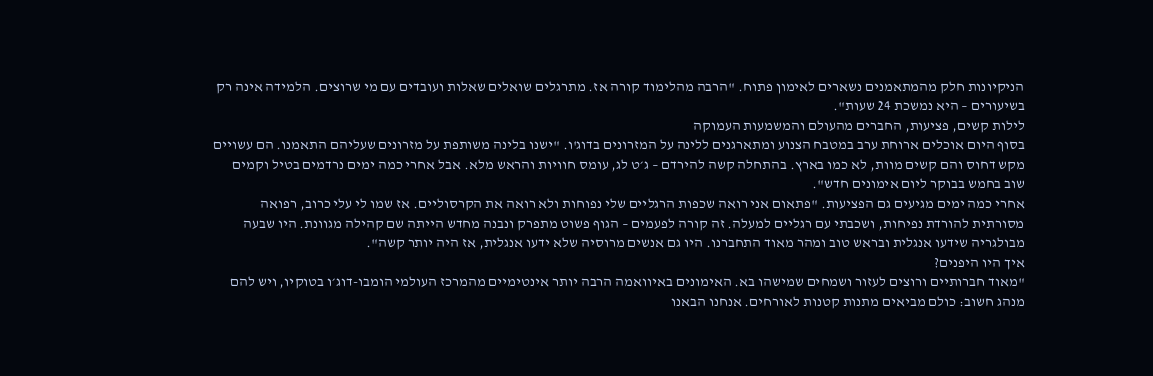הניקיונות חלק מהמתאמנים נשארים לאימון פתוח. "הרבה מהלימוד קורה אז. מתרגלים שואלים שאלות ועובדים עם מי שרוצים. הלמידה אינה רק בשיעורים – היא נמשכת 24 שעות".
לילות קשים, פציעות, החברים מהעולם והמשמעות העמוקה
בסוף היום אוכלים ארוחת ערב במטבח הצנוע ומתארגנים ללינה על המזרונים בדוג'ו. "ישנו בלינה משותפת על מזרונים שעליהם התאמנו. הם עשויים מקש דחוס והם קשים מוות, לא כמו בארץ. בהתחלה קשה להירדם – ג׳ט לג, עומס חוויות והראש מלא. אבל אחרי כמה ימים נרדמים בטיל וקמים שוב בחמש בבוקר ליום אימונים חדש".
אחרי כמה ימים מגיעים גם הפציעות. "פתאום אני רואה שכפות הרגליים שלי נפוחות ולא רואה את הקרסוליים. אז שמו לי עלי כרוב, רפואה מסורתית להורדת נפיחות, ושכבתי עם רגליים למעלה. זה קורה לפעמים – הגוף פשוט מתפרק ונבנה מחדש הייתה שם קהילה מגוונת. היו שבעה מבולגריה שידעו אנגלית ובראש טוב ומהר מאוד התחברנו. היו גם אנשים מרוסיה שלא ידעו אנגלית, אז היה יותר קשה".
איך היו היפנים?
"מאוד חברותיים ורוצים לעזור ושמחים שמישהו בא. האימונים באיוואמה הרבה יותר אינטימיים מהמרכז העולמי הומבו-דוג׳ו בטוקיו, ויש להם מנהג חשוב: כולם מביאים מתנות קטנות לאורחים. אנחנו הבאנו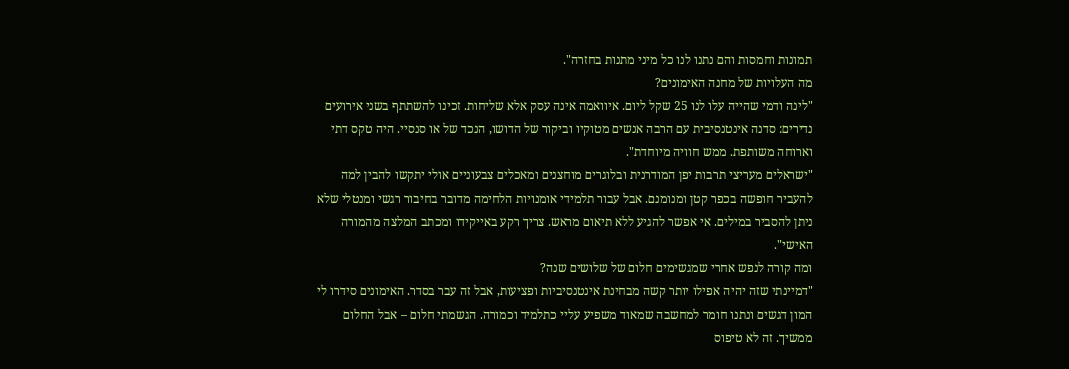תמונות וחמסות והם נתנו לנו כל מיני מתנות בחזרה".
מה העלויות של מחנה האימונים?
"לינה ודמי שהייה עלו לנו 25 שקל ליום. איוואמה אינה עסק אלא שליחות. זכינו להשתתף בשני אירועים נדירים: סדנה אינטנסיבית עם הרבה אנשים מטוקיו וביקור של הדושו, הנכד של או סנסיי. היה טקס דתי וארוחה משותפת. ממש חוויה מיוחדת".
"ישראלים מעריצי תרבות יפן המודרנית ובלוגרים מוחצנים ומאכלים צבעוניים אולי יתקשו להבין למה להעביר חופשה בכפר קטן ומנומנם. אבל עבור תלמידי אומנויות הלחימה מדובר בחיבור רגשי ומנטלי שלא ניתן להסביר במילים. אי אפשר להגיע ללא תיאום מראש. צריך רקע באייקידו ומכתב המלצה מהמורה האישי".
ומה קורה לנפש אחרי שמגשימים חלום של שלושים שנה?
"דמיינתי שזה יהיה אפילו יותר קשה מבחינת אינטנסיביות ופציעות, אבל זה עבר בסדר. האימונים סידרו לי המון דגשים ונתנו חומר למחשבה שמאוד משפיע עליי כתלמיד וכמורה. הגשמתי חלום – אבל החלום ממשיך. זה לא טיפוס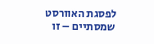לפסגת האוורסט שמסתיים – זו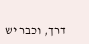דרך, וכבר יש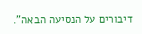דיבורים על הנסיעה הבאה".